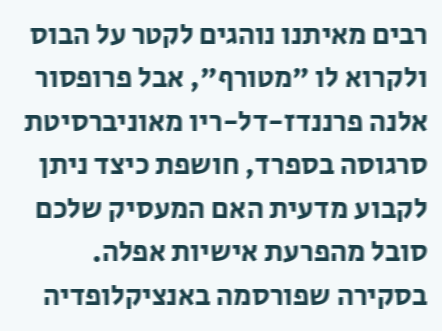רבים מאיתנו נוהגים לקטר על הבוס ולקרוא לו "מטורף", אבל פרופסור אלנה פרננדז-דל-ריו מאוניברסיטת סרגוסה בספרד, חושפת כיצד ניתן לקבוע מדעית האם המעסיק שלכם סובל מהפרעת אישיות אפלה. בסקירה שפורסמה באנציקלופדיה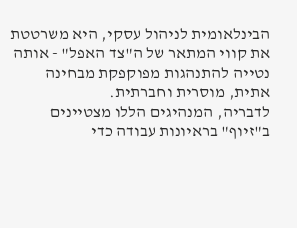הבינלאומית לניהול עסקי, היא משרטטת את קווי המתאר של ה"צד האפל" - אותה נטייה להתנהגות מפוקפקת מבחינה אתית, מוסרית וחברתית.
לדבריה, המנהיגים הללו מצטיינים ב"זיוף" בראיונות עבודה כדי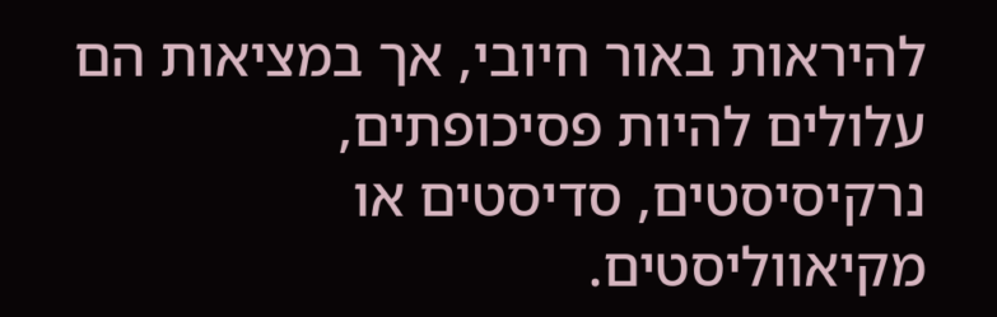להיראות באור חיובי, אך במציאות הם עלולים להיות פסיכופתים, נרקיסיסטים, סדיסטים או מקיאווליסטים.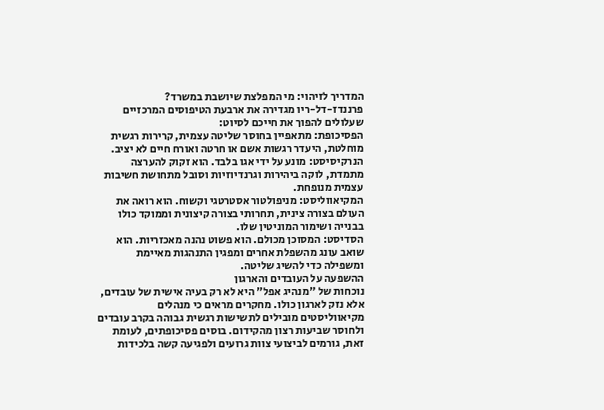המדריך לזיהוי: מי המפלצת שיושבת במשרד?
פרננדז-דל-ריו מגדירה את ארבעת הטיפוסים המרכזיים שעלולים להפוך את חייכם לסיוט:
הפסיכופת: מתאפיין בחוסר שליטה עצמית, קרירות רגשית מוחלטת, היעדר רגשות אשם או חרטה ואורח חיים לא יציב.
הנרקיסיסט: מונע על ידי אגו בלבד. הוא זקוק להערצה מתמדת, לוקה ביהירות וגרנדיוזיות וסובל מתחושת חשיבות עצמית מנופחת.
המקיאווליסט: מניפולטור אסטרטגי וקשוח. הוא רואה את העולם בצורה צינית, תחרותי בצורה קיצונית וממוקד כולו בבנייה ושימור המוניטין שלו.
הסדיסט: המסוכן מכולם. הוא פשוט נהנה מאכזריות. הוא שואב עונג מהשפלת אחרים ומפגין התנהגות מאיימת ומשפילה כדי להשיג שליטה.
ההשפעה על העובדים והארגון
נוכחות של "מנהיג אפל" היא לא רק בעיה אישית של עובדים, אלא נזק לארגון כולו. מחקרים מראים כי מנהלים מקיאווליסטים מובילים לתשישות רגשית גבוהה בקרב עובדים ולחוסר שביעות רצון מהקידום. בוסים פסיכופתים, לעומת זאת, גורמים לביצועי צוות גרועים ולפגיעה קשה בלכידות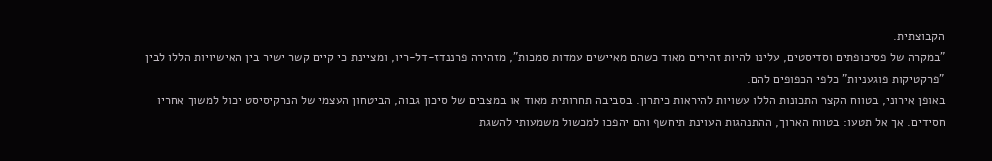הקבוצתית.
"במקרה של פסיכופתים וסדיסטים, עלינו להיות זהירים מאוד כשהם מאיישים עמדות סמכות", מזהירה פרננדז-דל-ריו, ומציינת כי קיים קשר ישיר בין האישיויות הללו לבין "פרקטיקות פוגעניות" כלפי הכפופים להם.
באופן אירוני, בטווח הקצר התכונות הללו עשויות להיראות כיתרון. בסביבה תחרותית מאוד או במצבים של סיכון גבוה, הביטחון העצמי של הנרקיסיסט יכול למשוך אחריו חסידים. אך אל תטעו: בטווח הארוך, ההתנהגות העוינת תיחשף והם יהפכו למכשול משמעותי להשגת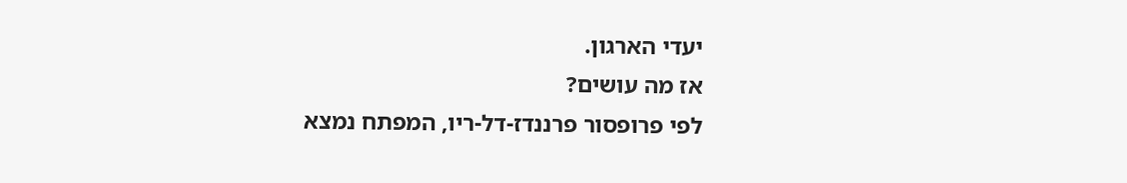יעדי הארגון.
אז מה עושים?
לפי פרופסור פרננדז-דל-ריו, המפתח נמצא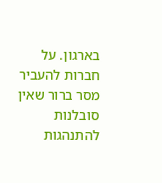בארגון. על חברות להעביר מסר ברור שאין סובלנות להתנהגות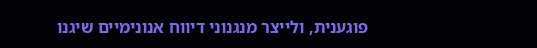פוגענית, ולייצר מנגנוני דיווח אנונימיים שיגנו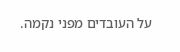על העובדים מפני נקמה.